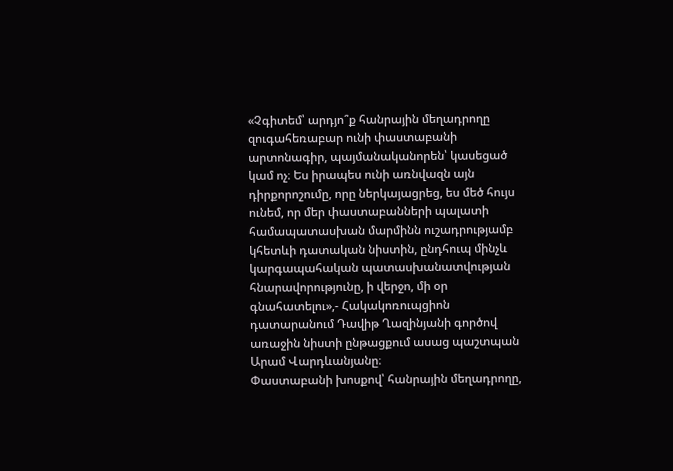«Չգիտեմ՝ արդյո՞ք հանրային մեղադրողը զուգահեռաբար ունի փաստաբանի արտոնագիր, պայմանականորեն՝ կասեցած կամ ոչ։ Ես իրապես ունի առնվազն այն դիրքորոշումը, որը ներկայացրեց, ես մեծ հույս ունեմ, որ մեր փաստաբանների պալատի համապատասխան մարմինն ուշադրությամբ կհետևի դատական նիստին, ընդհուպ մինչև կարգապահական պատասխանատվության հնարավորությունը, ի վերջո, մի օր գնահատելու»,- Հակակոռուպցիոն դատարանում Դավիթ Ղազինյանի գործով առաջին նիստի ընթացքում ասաց պաշտպան Արամ Վարդևանյանը։
Փաստաբանի խոսքով՝ հանրային մեղադրողը,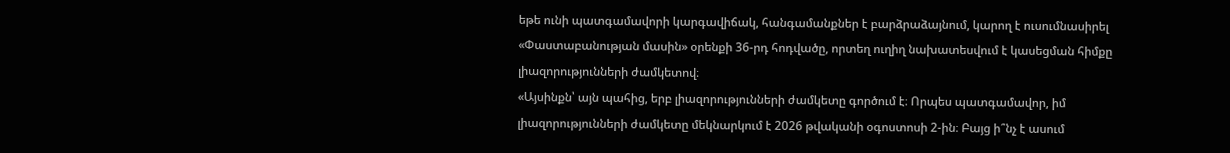եթե ունի պատգամավորի կարգավիճակ, հանգամանքներ է բարձրաձայնում, կարող է ուսումնասիրել «Փաստաբանության մասին» օրենքի 36-րդ հոդվածը, որտեղ ուղիղ նախատեսվում է կասեցման հիմքը լիազորությունների ժամկետով։
«Այսինքն՝ այն պահից, երբ լիազորությունների ժամկետը գործում է։ Որպես պատգամավոր, իմ լիազորությունների ժամկետը մեկնարկում է 2026 թվականի օգոստոսի 2-ին։ Բայց ի՞նչ է ասում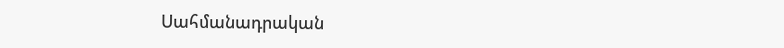Սահմանադրական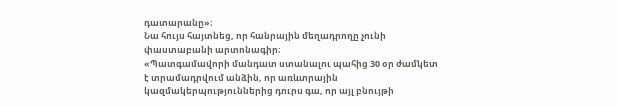դատարանը»։
Նա հույս հայտնեց, որ հանրային մեղադրողը չունի փաստաբանի արտոնագիր։
«Պատգամավորի մանդատ ստանալու պահից 30 օր ժամկետ է տրամադրվում անձին, որ առևտրային կազմակերպություններից դուրս գա, որ այլ բնույթի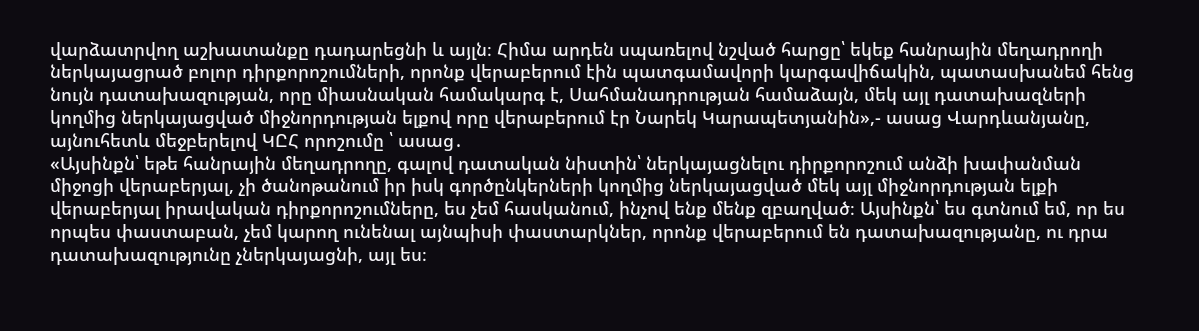վարձատրվող աշխատանքը դադարեցնի և այլն։ Հիմա արդեն սպառելով նշված հարցը՝ եկեք հանրային մեղադրողի ներկայացրած բոլոր դիրքորոշումների, որոնք վերաբերում էին պատգամավորի կարգավիճակին, պատասխանեմ հենց նույն դատախազության, որը միասնական համակարգ է, Սահմանադրության համաձայն, մեկ այլ դատախազների կողմից ներկայացված միջնորդության ելքով որը վերաբերում էր Նարեկ Կարապետյանին»,- ասաց Վարդևանյանը, այնուհետև մեջբերելով ԿԸՀ որոշումը ՝ ասաց․
«Այսինքն՝ եթե հանրային մեղադրողը, գալով դատական նիստին՝ ներկայացնելու դիրքորոշում անձի խափանման միջոցի վերաբերյալ, չի ծանոթանում իր իսկ գործընկերների կողմից ներկայացված մեկ այլ միջնորդության ելքի վերաբերյալ իրավական դիրքորոշումները, ես չեմ հասկանում, ինչով ենք մենք զբաղված։ Այսինքն՝ ես գտնում եմ, որ ես որպես փաստաբան, չեմ կարող ունենալ այնպիսի փաստարկներ, որոնք վերաբերում են դատախազությանը, ու դրա դատախազությունը չներկայացնի, այլ ես։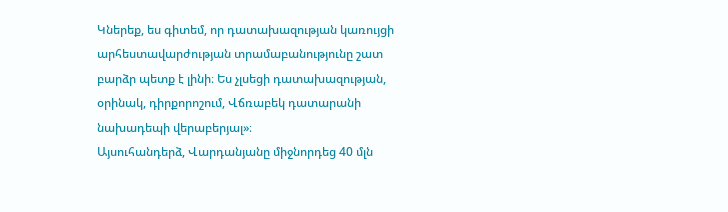Կներեք, ես գիտեմ, որ դատախազության կառույցի արհեստավարժության տրամաբանությունը շատ բարձր պետք է լինի։ Ես չլսեցի դատախազության, օրինակ, դիրքորոշում, Վճռաբեկ դատարանի նախադեպի վերաբերյալ»։
Այսուհանդերձ, Վարդանյանը միջնորդեց 40 մլն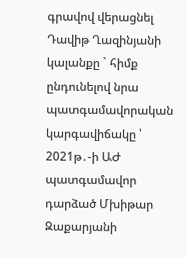գրավով վերացնել Դավիթ Ղազինյանի կալանքը ` հիմք ընդունելով նրա պատգամավորական կարգավիճակը ՝ 2021թ․-ի ԱԺ պատգամավոր դարձած Մխիթար Զաքարյանի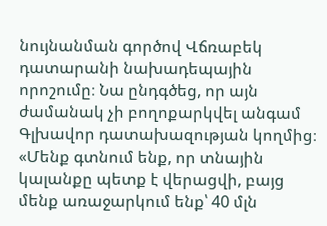նույնանման գործով Վճռաբեկ դատարանի նախադեպային որոշումը։ Նա ընդգծեց, որ այն ժամանակ չի բողոքարկվել անգամ Գլխավոր դատախազության կողմից։
«Մենք գտնում ենք, որ տնային կալանքը պետք է վերացվի, բայց մենք առաջարկում ենք՝ 40 մլն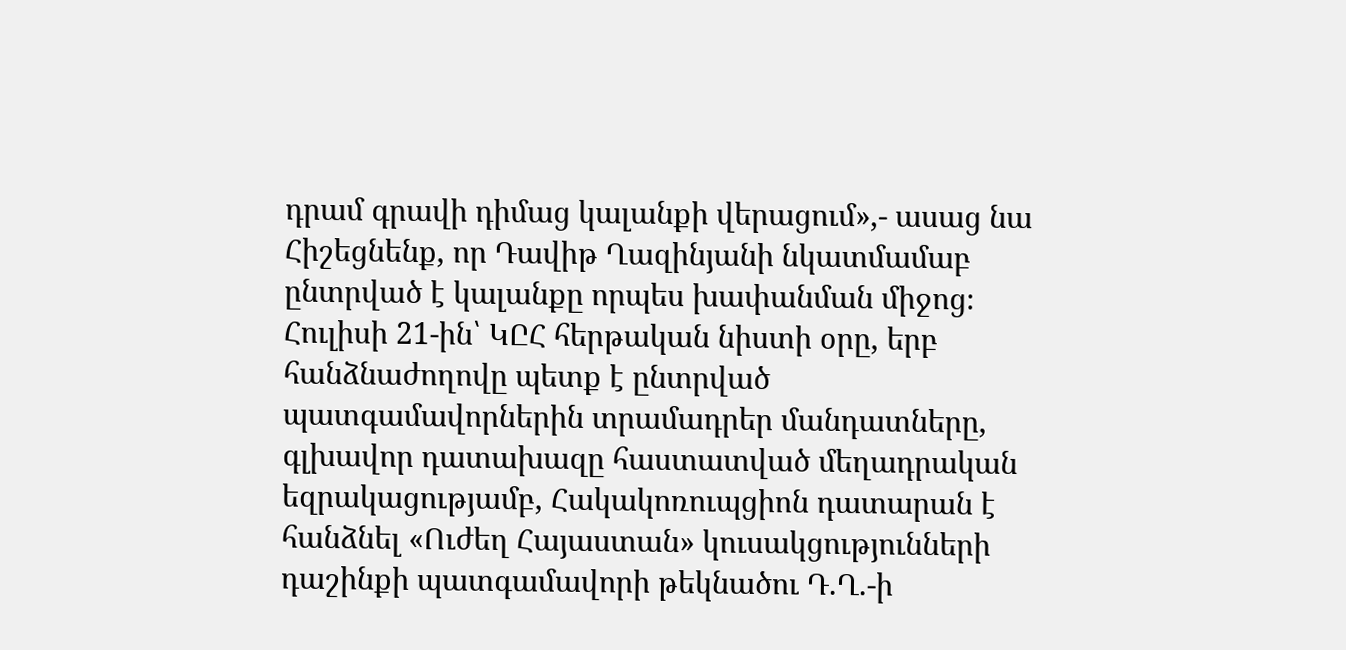դրամ գրավի դիմաց կալանքի վերացում»,- ասաց նա
Հիշեցնենք, որ Դավիթ Ղազինյանի նկատմամաբ ընտրված է կալանքը որպես խափանման միջոց։ Հուլիսի 21-ին՝ ԿԸՀ հերթական նիստի օրը, երբ հանձնաժողովը պետք է ընտրված պատգամավորներին տրամադրեր մանդատները, գլխավոր դատախազը հաստատված մեղադրական եզրակացությամբ, Հակակոռուպցիոն դատարան է հանձնել «Ուժեղ Հայաստան» կուսակցությունների դաշինքի պատգամավորի թեկնածու Դ.Ղ.-ի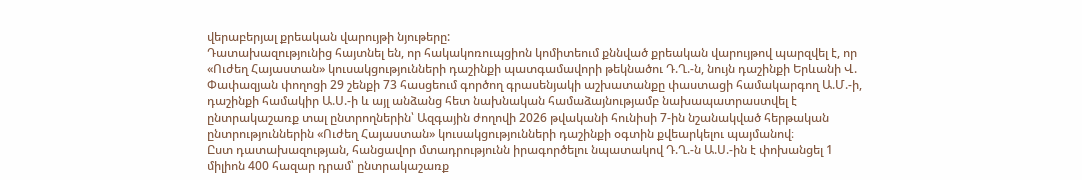վերաբերյալ քրեական վարույթի նյութերը:
Դատախազությունից հայտնել են, որ հակակոռուպցիոն կոմիտեում քննված քրեական վարույթով պարզվել է, որ «Ուժեղ Հայաստան» կուսակցությունների դաշինքի պատգամավորի թեկնածու Դ.Ղ.-ն, նույն դաշինքի Երևանի Վ. Փափազյան փողոցի 29 շենքի 73 հասցեում գործող գրասենյակի աշխատանքը փաստացի համակարգող Ա.Մ.-ի, դաշինքի համակիր Ա.Ս.-ի և այլ անձանց հետ նախնական համաձայնությամբ նախապատրաստվել է ընտրակաշառք տալ ընտրողներին՝ Ազգային ժողովի 2026 թվականի հունիսի 7-ին նշանակված հերթական ընտրություններին «Ուժեղ Հայաստան» կուսակցությունների դաշինքի օգտին քվեարկելու պայմանով։
Ըստ դատախազության, հանցավոր մտադրությունն իրագործելու նպատակով Դ.Ղ.-ն Ա.Ս.-ին է փոխանցել 1 միլիոն 400 հազար դրամ՝ ընտրակաշառք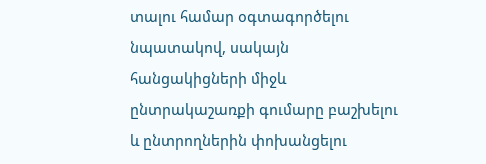տալու համար օգտագործելու նպատակով, սակայն հանցակիցների միջև ընտրակաշառքի գումարը բաշխելու և ընտրողներին փոխանցելու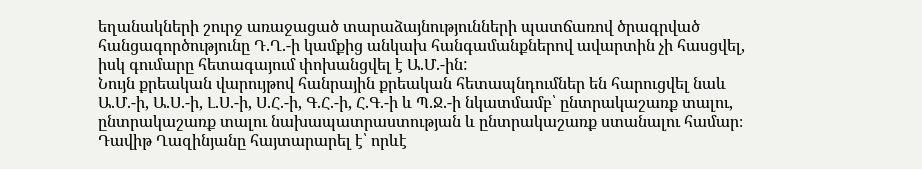եղանակների շուրջ առաջացած տարաձայնությունների պատճառով ծրագրված հանցագործությունը Դ.Ղ.-ի կամքից անկախ հանգամանքներով ավարտին չի հասցվել, իսկ գումարը հետագայում փոխանցվել է Ա.Մ.-ին:
Նույն քրեական վարույթով հանրային քրեական հետապնդումներ են հարուցվել նաև Ա.Մ.-ի, Ա.Ս.-ի, Լ.Ս.-ի, Ս.Հ.-ի, Գ.Հ.-ի, Հ.Գ.-ի և Պ.Ջ.-ի նկատմամբ՝ ընտրակաշառք տալու, ընտրակաշառք տալու նախապատրաստության և ընտրակաշառք ստանալու համար։
Դավիթ Ղազինյանը հայտարարել է՝ որևէ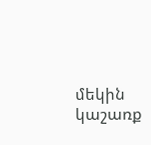մեկին կաշառք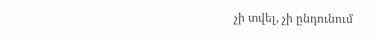չի տվել, չի ընդունում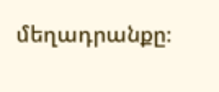մեղադրանքը։